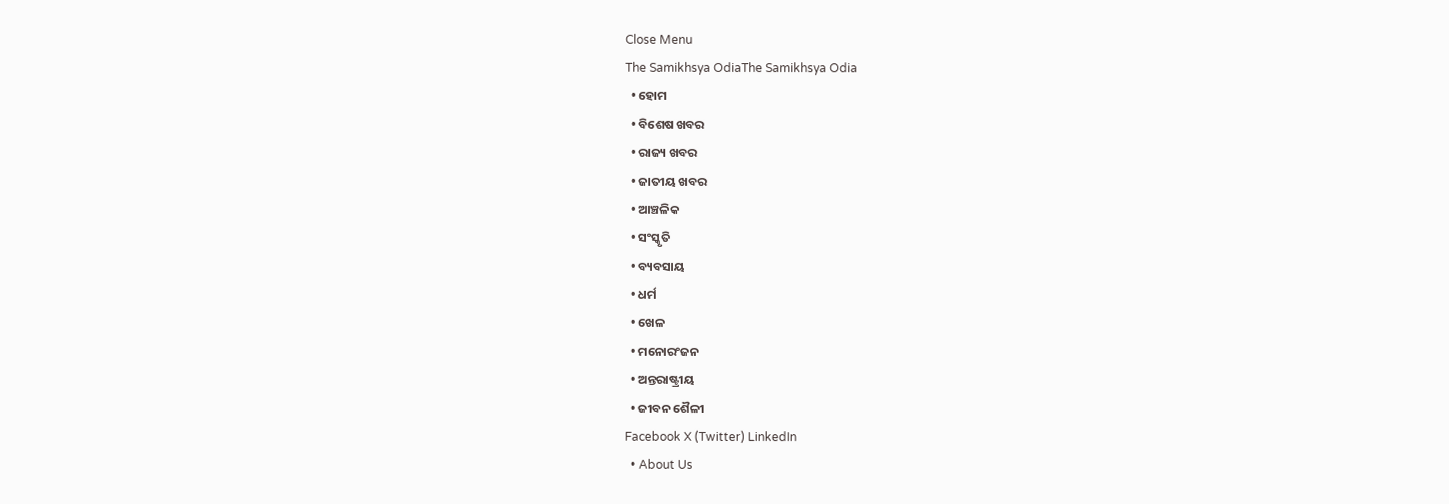Close Menu
The Samikhsya OdiaThe Samikhsya Odia
  • ହୋମ
  • ବିଶେଷ ଖବର
  • ରାଜ୍ୟ ଖବର
  • ଜାତୀୟ ଖବର
  • ଆଞ୍ଚଳିକ
  • ସଂସ୍କୃତି
  • ବ୍ୟବସାୟ
  • ଧର୍ମ
  • ଖେଳ
  • ମନୋରଂଜନ
  • ଅନ୍ତରାଷ୍ଟ୍ରୀୟ
  • ଜୀବନ ଶୈଳୀ
Facebook X (Twitter) LinkedIn
  • About Us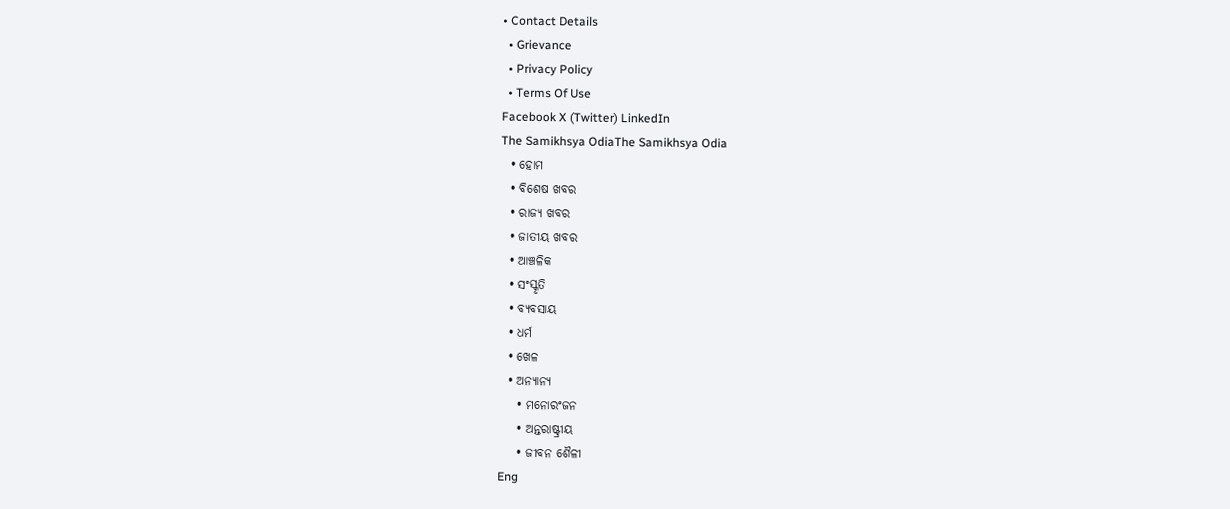• Contact Details
  • Grievance
  • Privacy Policy
  • Terms Of Use
Facebook X (Twitter) LinkedIn
The Samikhsya OdiaThe Samikhsya Odia
  • ହୋମ
  • ବିଶେଷ ଖବର
  • ରାଜ୍ୟ ଖବର
  • ଜାତୀୟ ଖବର
  • ଆଞ୍ଚଳିକ
  • ସଂସ୍କୃତି
  • ବ୍ୟବସାୟ
  • ଧର୍ମ
  • ଖେଳ
  • ଅନ୍ୟାନ୍ୟ
    • ମନୋରଂଜନ
    • ଅନ୍ତରାଷ୍ଟ୍ରୀୟ
    • ଜୀବନ ଶୈଳୀ
Eng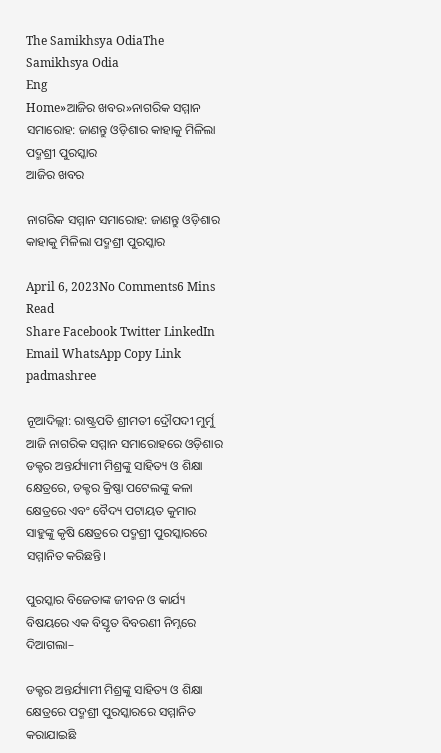The Samikhsya OdiaThe Samikhsya Odia
Eng
Home»ଆଜିର ଖବର»ନାଗରିକ ସମ୍ମାନ ସମାରୋହ: ଜାଣନ୍ତୁ ଓଡ଼ିଶାର କାହାକୁ ମିଳିଲା ପଦ୍ମଶ୍ରୀ ପୁରସ୍କାର
ଆଜିର ଖବର

ନାଗରିକ ସମ୍ମାନ ସମାରୋହ: ଜାଣନ୍ତୁ ଓଡ଼ିଶାର କାହାକୁ ମିଳିଲା ପଦ୍ମଶ୍ରୀ ପୁରସ୍କାର

April 6, 2023No Comments6 Mins Read
Share Facebook Twitter LinkedIn Email WhatsApp Copy Link
padmashree

ନୂଆଦିଲ୍ଲୀ: ରାଷ୍ଟ୍ରପତି ଶ୍ରୀମତୀ ଦ୍ରୌପଦୀ ମୁର୍ମୁ ଆଜି ନାଗରିକ ସମ୍ମାନ ସମାରୋହରେ ଓଡ଼ିଶାର ଡକ୍ଟର ଅନ୍ତର୍ଯ୍ୟାମୀ ମିଶ୍ରଙ୍କୁ ସାହିତ୍ୟ ଓ ଶିକ୍ଷା କ୍ଷେତ୍ରରେ, ଡକ୍ଟର କ୍ରିଷ୍ଣା ପଟେଲଙ୍କୁ କଳା କ୍ଷେତ୍ରରେ ଏବଂ ବୈଦ୍ୟ ପଟାୟତ କୁମାର ସାହୁଙ୍କୁ କୃଷି କ୍ଷେତ୍ରରେ ପଦ୍ମଶ୍ରୀ ପୁରସ୍କାରରେ ସମ୍ମାନିତ କରିଛନ୍ତି।

ପୁରସ୍କାର ବିଜେତାଙ୍କ ଜୀବନ ଓ କାର୍ଯ୍ୟ ବିଷୟରେ ଏକ ବିସ୍ତୃତ ବିବରଣୀ ନିମ୍ନରେ ଦିଆଗଲା–

ଡକ୍ଟର ଅନ୍ତର୍ଯ୍ୟାମୀ ମିଶ୍ରଙ୍କୁ ସାହିତ୍ୟ ଓ ଶିକ୍ଷା କ୍ଷେତ୍ରରେ ପଦ୍ମଶ୍ରୀ ପୁରସ୍କାରରେ ସମ୍ମାନିତ କରାଯାଇଛି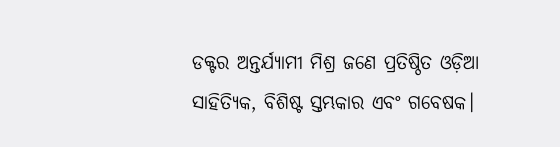ଡକ୍ଟର ଅନ୍ତର୍ଯ୍ୟାମୀ ମିଶ୍ର ଜଣେ ପ୍ରତିଷ୍ଠିତ ଓଡ଼ିଆ ସାହିତ୍ୟିକ, ବିଶିଷ୍ଟ ସ୍ତମ୍ଭକାର ଏବଂ ଗବେଷକ।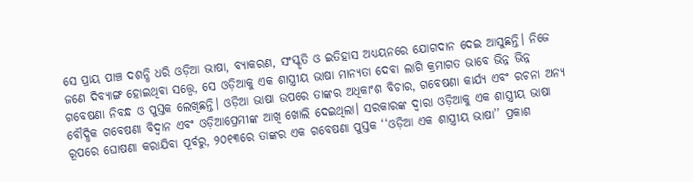ସେ ପ୍ରାୟ ପାଞ୍ଚ ଦଶନ୍ଧି ଧରି ଓଡ଼ିଆ ଭାଷା, ବ୍ୟାକରଣ, ସଂସ୍କୃତି ଓ ଇତିହାସ ଅଧ୍ୟୟନରେ ଯୋଗଦାନ ଦେଇ ଆସୁଛନ୍ତି। ନିଜେ ଜଣେ ଦିବ୍ୟାଙ୍ଗ ହୋଇଥିବା ସତ୍ତ୍ୱେ, ସେ ଓଡ଼ିଆକୁ ଏକ ଶାସ୍ତ୍ରୀୟ ଭାଷା ମାନ୍ୟତା ଦେବା ଲାଗି କ୍ରମାଗତ ଭାବେ ଭିନ୍ନ ଭିନ୍ନ ଗବେଷଣା ନିବନ୍ଧ ଓ ପୁସ୍ତକ ଲେଖିଛନ୍ତି। ଓଡ଼ିଆ ଭାଷା ଉପରେ ତାଙ୍କର ଅଧିକାଂଶ ବିଚାର, ଗବେଷଣା କାର୍ଯ୍ୟ ଏବଂ ରଚନା ଅନ୍ୟ ବୌଦ୍ଧିକ ଗବେଷଣା ବିଦ୍ୱାନ ଏବଂ ଓଡ଼ିଆପ୍ରେମୀଙ୍କ ଆଖି ଖୋଲି ଦେଇଥିଲା। ସରକାରଙ୍କ ଦ୍ୱାରା ଓଡ଼ିଆକୁ ଏକ ଶାସ୍ତ୍ରୀୟ ଭାଷା ରୂପରେ ଘୋଷଣା କରାଯିବା ପୂର୍ବରୁ, ୨୦୧୩ରେ ତାଙ୍କର ଏକ ଗବେଷଣା ପୁସ୍ତକ ‘‘ଓଡ଼ିଆ ଏକ ଶାସ୍ତ୍ରୀୟ ଭାଷା’’ ପ୍ରକାଶ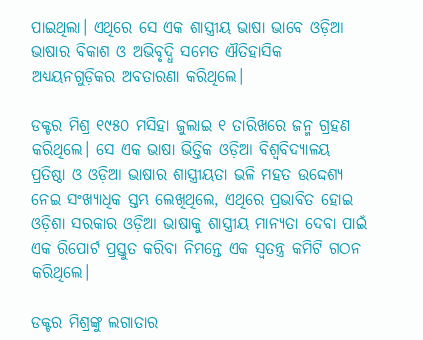ପାଇଥିଲା। ଏଥିରେ ସେ ଏକ ଶାସ୍ତ୍ରୀୟ ଭାଷା ଭାବେ ଓଡ଼ିଆ ଭାଷାର ବିକାଶ ଓ ଅଭିବୃଦ୍ଧି ସମେତ ଐତିହାସିକ ଅଧ୍ୟୟନଗୁଡ଼ିକର ଅବତାରଣା କରିଥିଲେ।

ଡକ୍ଟର ମିଶ୍ର ୧୯୫୦ ମସିହା ଜୁଲାଇ ୧ ତାରିଖରେ ଜନ୍ମ ଗ୍ରହଣ କରିଥିଲେ। ସେ ଏକ ଭାଷା ଭିତ୍ତିକ ଓଡ଼ିଆ ବିଶ୍ୱବିଦ୍ୟାଳୟ ପ୍ରତିଷ୍ଠା ଓ ଓଡ଼ିଆ ଭାଷାର ଶାସ୍ତ୍ରୀୟତା ଭଳି ମହତ ଉଦ୍ଦେଶ୍ୟ ନେଇ ସଂଖ୍ୟାଧିକ ସ୍ତମ୍ଭ ଲେଖିଥିଲେ, ଏଥିରେ ପ୍ରଭାବିତ ହୋଇ ଓଡ଼ିଶା ସରକାର ଓଡ଼ିଆ ଭାଷାକୁ ଶାସ୍ତ୍ରୀୟ ମାନ୍ୟତା ଦେବା ପାଇଁ ଏକ ରିପୋର୍ଟ ପ୍ରସ୍ତୁତ କରିବା ନିମନ୍ତେ ଏକ ସ୍ୱତନ୍ତ୍ର କମିଟି ଗଠନ କରିଥିଲେ।

ଡକ୍ଟର ମିଶ୍ରଙ୍କୁ ଲଗାତାର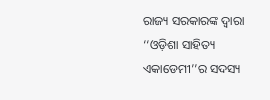ରାଜ୍ୟ ସରକାରଙ୍କ ଦ୍ୱାରା ‘‘ଓଡ଼ିଶା ସାହିତ୍ୟ ଏକାଡେମୀ’’ର ସଦସ୍ୟ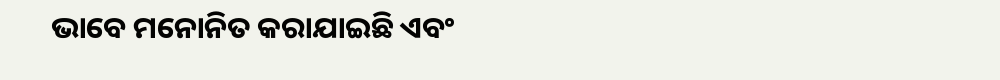ଭାବେ ମନୋନିତ କରାଯାଇଛି ଏବଂ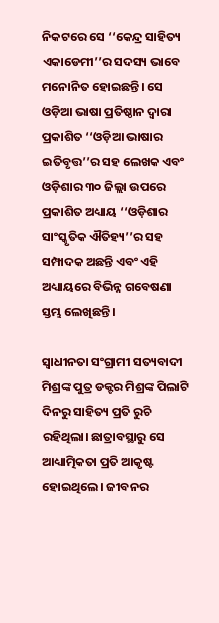ନିକଟରେ ସେ ‘‘କେନ୍ଦ୍ର ସାହିତ୍ୟ ଏକାଡେମୀ’’ର ସଦସ୍ୟ ଭାବେ ମନୋନିତ ହୋଇଛନ୍ତି। ସେ ଓଡ଼ିଆ ଭାଷା ପ୍ରତିଷ୍ଠାନ ଦ୍ୱାରା ପ୍ରକାଶିତ ‘‘ଓଡ଼ିଆ ଭାଷାର ଇତିବୃତ୍ତ’’ର ସହ ଲେଖକ ଏବଂ ଓଡ଼ିଶାର ୩୦ ଜିଲ୍ଲା ଉପରେ ପ୍ରକାଶିତ ଅଧ୍ୟାୟ ‘‘ଓଡ଼ିଶାର ସାଂସ୍କୃତିକ ଐତିହ୍ୟ’’ର ସହ ସମ୍ପାଦକ ଅଛନ୍ତି ଏବଂ ଏହି ଅଧ୍ୟାୟରେ ବିଭିନ୍ନ ଗବେଷଣା ସ୍ତମ୍ଭ ଲେଖିଛନ୍ତି।

ସ୍ୱାଧୀନତା ସଂଗ୍ରାମୀ ସତ୍ୟବାଦୀ ମିଶ୍ରଙ୍କ ପୁତ୍ର ଡକ୍ଟର ମିଶ୍ରଙ୍କ ପିଲାଟି ଦିନରୁ ସାହିତ୍ୟ ପ୍ରତି ରୁଚି ରହିଥିଲା। ଛାତ୍ରାବସ୍ଥାରୁ ସେ ଆଧ୍ୟାତ୍ମିକତା ପ୍ରତି ଆକୃଷ୍ଟ ହୋଇଥିଲେ। ଜୀବନର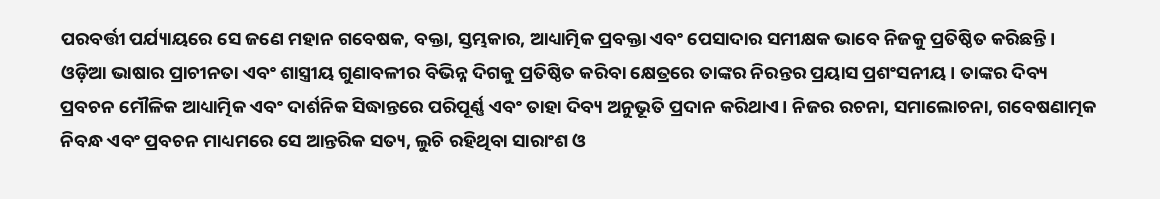ପରବର୍ତ୍ତୀ ପର୍ଯ୍ୟାୟରେ ସେ ଜଣେ ମହାନ ଗବେଷକ, ବକ୍ତା, ସ୍ତମ୍ଭକାର, ଆଧ୍ୟାତ୍ମିକ ପ୍ରବକ୍ତା ଏବଂ ପେସାଦାର ସମୀକ୍ଷକ ଭାବେ ନିଜକୁ ପ୍ରତିଷ୍ଠିତ କରିଛନ୍ତି। ଓଡ଼ିଆ ଭାଷାର ପ୍ରାଚୀନତା ଏବଂ ଶାସ୍ତ୍ରୀୟ ଗୁଣାବଳୀର ବିଭିନ୍ନ ଦିଗକୁ ପ୍ରତିଷ୍ଠିତ କରିବା କ୍ଷେତ୍ରରେ ତାଙ୍କର ନିରନ୍ତର ପ୍ରୟାସ ପ୍ରଶଂସନୀୟ। ତାଙ୍କର ଦିବ୍ୟ ପ୍ରବଚନ ମୌଳିକ ଆଧ୍ୟାତ୍ମିକ ଏବଂ ଦାର୍ଶନିକ ସିଦ୍ଧାନ୍ତରେ ପରିପୂର୍ଣ୍ଣ ଏବଂ ତାହା ଦିବ୍ୟ ଅନୁଭୂତି ପ୍ରଦାନ କରିଥାଏ। ନିଜର ରଚନା, ସମାଲୋଚନା, ଗବେଷଣାତ୍ମକ ନିବନ୍ଧ ଏବଂ ପ୍ରବଚନ ମାଧ୍ୟମରେ ସେ ଆନ୍ତରିକ ସତ୍ୟ, ଲୁଚି ରହିଥିବା ସାରାଂଶ ଓ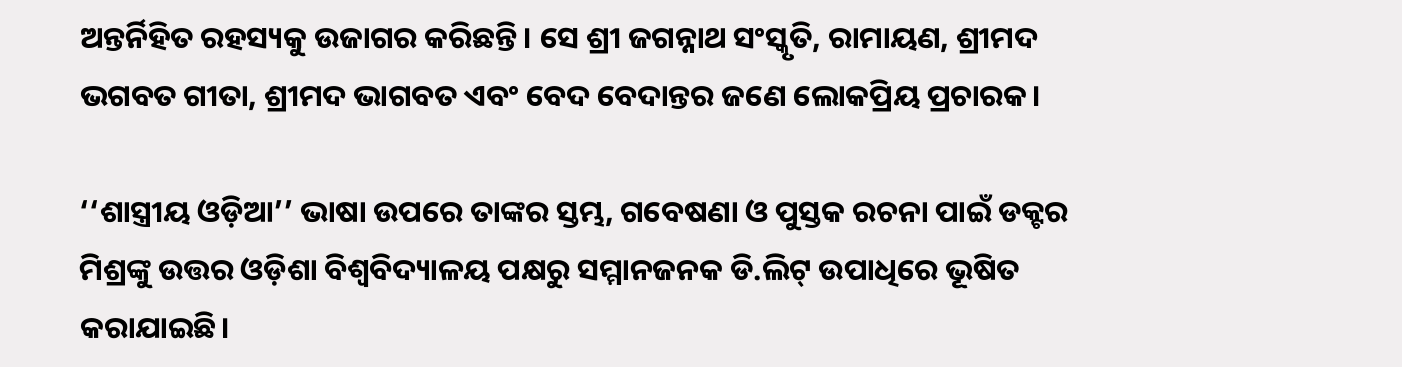ଅନ୍ତର୍ନିହିତ ରହସ୍ୟକୁ ଉଜାଗର କରିଛନ୍ତି। ସେ ଶ୍ରୀ ଜଗନ୍ନାଥ ସଂସ୍କୃତି, ରାମାୟଣ, ଶ୍ରୀମଦ ଭଗବତ ଗୀତା, ଶ୍ରୀମଦ ଭାଗବତ ଏବଂ ବେଦ ବେଦାନ୍ତର ଜଣେ ଲୋକପ୍ରିୟ ପ୍ରଚାରକ।

‘‘ଶାସ୍ତ୍ରୀୟ ଓଡ଼ିଆ’’ ଭାଷା ଉପରେ ତାଙ୍କର ସ୍ତମ୍ଭ, ଗବେଷଣା ଓ ପୁସ୍ତକ ରଚନା ପାଇଁ ଡକ୍ଟର ମିଶ୍ରଙ୍କୁ ଉତ୍ତର ଓଡ଼ିଶା ବିଶ୍ୱବିଦ୍ୟାଳୟ ପକ୍ଷରୁ ସମ୍ମାନଜନକ ଡି.ଲିଟ୍‌ ଉପାଧିରେ ଭୂଷିତ କରାଯାଇଛି।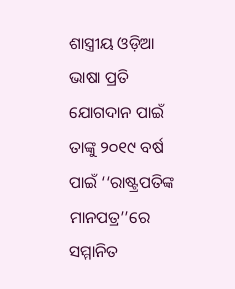ଶାସ୍ତ୍ରୀୟ ଓଡ଼ିଆ ଭାଷା ପ୍ରତି ଯୋଗଦାନ ପାଇଁ ତାଙ୍କୁ ୨୦୧୯ ବର୍ଷ ପାଇଁ ‘‘ରାଷ୍ଟ୍ରପତିଙ୍କ ମାନପତ୍ର’’ରେ ସମ୍ମାନିତ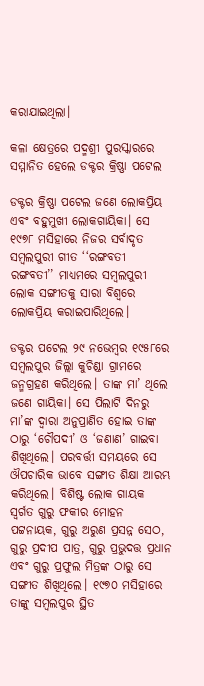କରାଯାଇଥିଲା।

କଳା କ୍ଷେତ୍ରରେ ପଦ୍ମଶ୍ରୀ ପୁରସ୍କାରରେ ସମ୍ମାନିତ ହେଲେ ଡକ୍ଟର କ୍ରିଷ୍ଣା ପଟେଲ

ଡକ୍ଟର କ୍ରିଷ୍ଣା ପଟେଲ ଜଣେ ଲୋକପ୍ରିୟ ଏବଂ ବହୁମୁଖୀ ଲୋକଗାୟିକା। ସେ ୧୯୭୮ ମସିହାରେ ନିଜର ସର୍ବାଦୃତ ସମ୍ବଲପୁରୀ ଗୀତ ‘‘ରଙ୍ଗବତୀ ରଙ୍ଗବତୀ’’ ମାଧ୍ୟମରେ ସମ୍ବଲପୁରୀ ଲୋକ ସଙ୍ଗୀତକୁ ସାରା ବିଶ୍ୱରେ ଲୋକପ୍ରିୟ କରାଇପାରିଥିଲେ।

ଡକ୍ଟର ପଟେଲ ୨୯ ନଭେମ୍ବର ୧୯୫୮ରେ ସମ୍ବଲପୁର ଜିଲ୍ଲା କୁଚିଣ୍ଡା ଗ୍ରାମରେ ଜନ୍ମଗ୍ରହଣ କରିଥିଲେ। ତାଙ୍କ ମା’ ଥିଲେ ଜଣେ ଗାୟିକା। ସେ ପିଲାଟି ଦିନରୁ ମା’ଙ୍କ ଦ୍ୱାରା ଅନୁପ୍ରାଣିତ ହୋଇ ତାଙ୍କ ଠାରୁ ‘ଚୌପଦୀ’ ଓ ‘ଜଣାଣ’ ଗାଇବା ଶିଖିଥିଲେ। ପରବର୍ତ୍ତୀ ସମୟରେ ସେ ଔପଚାରିକ ଭାବେ ସଙ୍ଗୀତ ଶିକ୍ଷା ଆରମ୍ଭ କରିଥିଲେ। ବିଶିଷ୍ଟ ଲୋକ ଗାୟକ ସ୍ୱର୍ଗତ ଗୁରୁ ଫକୀର ମୋହନ ପଟ୍ଟନାୟକ, ଗୁରୁ ଅରୁଣ ପ୍ରସନ୍ନ ସେଠ, ଗୁରୁ ପ୍ରଦୀପ ପାତ୍ର, ଗୁରୁ ପ୍ରଭୁଦତ୍ତ ପ୍ରଧାନ ଏବଂ ଗୁରୁ ପ୍ରଫୁଲ ମିତ୍ରଙ୍କ ଠାରୁ ସେ ସଙ୍ଗୀତ ଶିଖିଥିଲେ। ୧୯୭୦ ମସିହାରେ ତାଙ୍କୁ ସମ୍ବଲପୁର ସ୍ଥିତ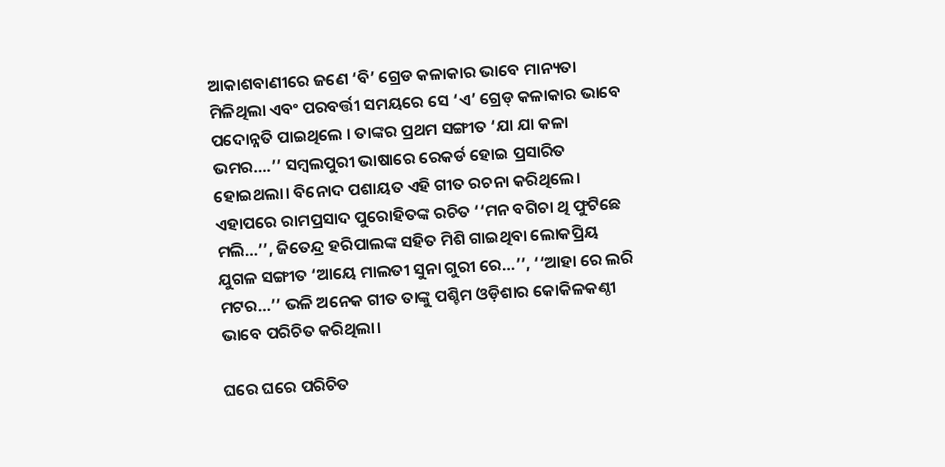ଆକାଶବାଣୀରେ ଜଣେ ‘ବି’ ଗ୍ରେଡ କଳାକାର ଭାବେ ମାନ୍ୟତା ମିଳିଥିଲା ଏବଂ ପରବର୍ତ୍ତୀ ସମୟରେ ସେ ‘ଏ’ ଗ୍ରେଡ୍‌ କଳାକାର ଭାବେ ପଦୋନ୍ନତି ପାଇଥିଲେ । ତାଙ୍କର ପ୍ରଥମ ସଙ୍ଗୀତ ‘ଯା ଯା କଳା ଭମର….’’ ସମ୍ବଲପୁରୀ ଭାଷାରେ ରେକର୍ଡ ହୋଇ ପ୍ରସାରିତ ହୋଇଥଲା। ବିନୋଦ ପଶାୟତ ଏହି ଗୀତ ରଚନା କରିଥିଲେ। ଏହାପରେ ରାମପ୍ରସାଦ ପୁରୋହିତଙ୍କ ରଚିତ ‘‘ମନ ବଗିଚା ଥି ଫୁଟିଛେ ମଲି…’’, ଜିତେନ୍ଦ୍ର ହରିପାଲଙ୍କ ସହିତ ମିଶି ଗାଇଥିବା ଲୋକପ୍ରିୟ ଯୁଗଳ ସଙ୍ଗୀତ ‘ଆୟେ ମାଲତୀ ସୁନା ଗୁରୀ ରେ…’’, ‘‘ଆହା ରେ ଲରି ମଟର…’’ ଭଳି ଅନେକ ଗୀତ ତାଙ୍କୁ ପଶ୍ଚିମ ଓଡ଼ିଶାର କୋକିଳକଣ୍ଠୀ ଭାବେ ପରିଚିତ କରିଥିଲା।

ଘରେ ଘରେ ପରିଚିତ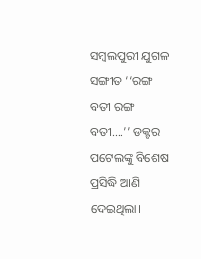ସମ୍ବଲପୁରୀ ଯୁଗଳ ସଙ୍ଗୀତ ‘‘ରଙ୍ଗ ବତୀ ରଙ୍ଗ ବତୀ….’’ ଡକ୍ଟର ପଟେଲଙ୍କୁ ବିଶେଷ ପ୍ରସିଦ୍ଧି ଆଣି ଦେଇଥିଲା।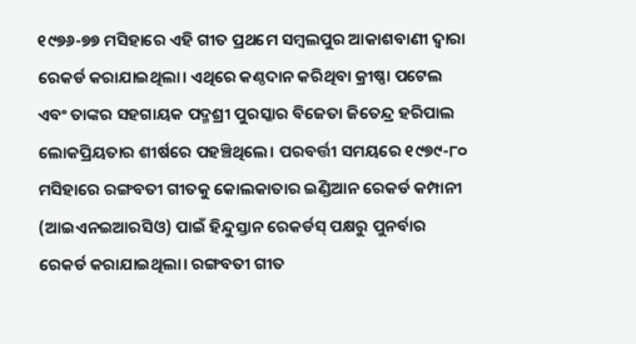୧୯୭୬-୭୭ ମସିହାରେ ଏହି ଗୀତ ପ୍ରଥମେ ସମ୍ବଲପୁର ଆକାଶବାଣୀ ଦ୍ୱାରା ରେକର୍ଡ କରାଯାଇଥିଲା। ଏଥିରେ କଣ୍ଠଦାନ କରିଥିବା କ୍ରୀଷ୍ଣା ପଟେଲ ଏବଂ ତାଙ୍କର ସହଗାୟକ ପଦ୍ମଶ୍ରୀ ପୁରସ୍କାର ବିଜେତା ଜିତେନ୍ଦ୍ର ହରିପାଲ ଲୋକପ୍ରିୟତାର ଶୀର୍ଷରେ ପହଞ୍ଚିଥିଲେ। ପରବର୍ତ୍ତୀ ସମୟରେ ୧୯୭୯-୮୦ ମସିହାରେ ରଙ୍ଗବତୀ ଗୀତକୁ କୋଲକାତାର ଇଣ୍ଡିଆନ ରେକର୍ଡ କମ୍ପାନୀ (ଆଇଏନଇଆରସିଓ) ପାଇଁ ହିନ୍ଦୁସ୍ତାନ ରେକର୍ଡସ୍‌ ପକ୍ଷରୁ ପୁନର୍ବାର ରେକର୍ଡ କରାଯାଇଥିଲା। ରଙ୍ଗବତୀ ଗୀତ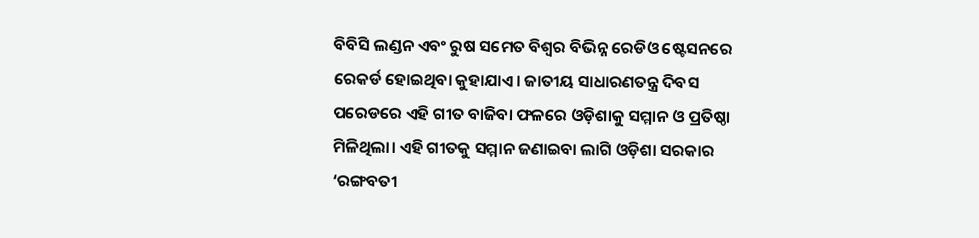ବିବିସି ଲଣ୍ଡନ ଏବଂ ରୁଷ ସମେତ ବିଶ୍ୱର ବିଭିନ୍ନ ରେଡିଓ ଷ୍ଟେସନରେ ରେକର୍ଡ ହୋଇଥିବା କୁହାଯାଏ। ଜାତୀୟ ସାଧାରଣତନ୍ତ୍ର ଦିବସ ପରେଡରେ ଏହି ଗୀତ ବାଜିବା ଫଳରେ ଓଡ଼ିଶାକୁ ସମ୍ମାନ ଓ ପ୍ରତିଷ୍ଠା ମିଳିଥିଲା। ଏହି ଗୀତକୁ ସମ୍ମାନ ଜଣାଇବା ଲାଗି ଓଡ଼ିଶା ସରକାର ‘ରଙ୍ଗବତୀ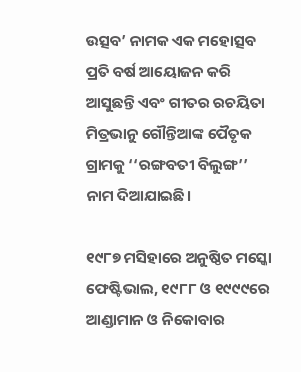ଉତ୍ସବ’ ନାମକ ଏକ ମହୋତ୍ସବ ପ୍ରତି ବର୍ଷ ଆୟୋଜନ କରି ଆସୁଛନ୍ତି ଏବଂ ଗୀତର ରଚୟିତା ମିତ୍ରଭାନୁ ଗୌନ୍ତିଆଙ୍କ ପୈତୃକ ଗ୍ରାମକୁ ‘‘ରଙ୍ଗବତୀ ବିଲୁଙ୍ଗ’’ ନାମ ଦିଆଯାଇଛି।

୧୯୮୭ ମସିହାରେ ଅନୁଷ୍ଠିତ ମସ୍କୋ ଫେଷ୍ଟିଭାଲ, ୧୯୮୮ ଓ ୧୯୯୯ରେ ଆଣ୍ଡାମାନ ଓ ନିକୋବାର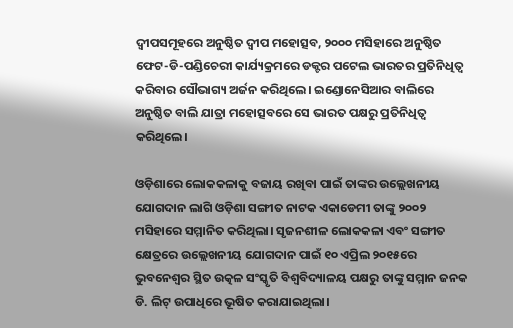ଦ୍ୱୀପସମୂହରେ ଅନୁଷ୍ଠିତ ଦ୍ୱୀପ ମହୋତ୍ସବ, ୨୦୦୦ ମସିହାରେ ଅନୁଷ୍ଠିତ ଫେଟ-ଡି-ପଣ୍ଡିଚେରୀ କାର୍ଯ୍ୟକ୍ରମରେ ଡକ୍ଟର ପଟେଲ ଭାରତର ପ୍ରତିନିଧିତ୍ୱ କରିବାର ସୌଭାଗ୍ୟ ଅର୍ଜନ କରିଥିଲେ। ଇଣ୍ଡୋନେସିଆର ବାଲିରେ ଅନୁଷ୍ଠିତ ବାଲି ଯାତ୍ରା ମହୋତ୍ସବରେ ସେ ଭାରତ ପକ୍ଷରୁ ପ୍ରତିନିଧିତ୍ୱ କରିଥିଲେ।

ଓଡ଼ିଶାରେ ଲୋକକଳାକୁ ବଜାୟ ରଖିବା ପାଇଁ ତାଙ୍କର ଉଲ୍ଲେଖନୀୟ ଯୋଗଦାନ ଲାଗି ଓଡ଼ିଶା ସଙ୍ଗୀତ ନାଟକ ଏକାଡେମୀ ତାଙ୍କୁ ୨୦୦୨ ମସିହାରେ ସମ୍ମାନିତ କରିଥିଲା। ସୃଜନଶୀଳ ଲୋକକଳା ଏବଂ ସଙ୍ଗୀତ କ୍ଷେତ୍ରରେ ଉଲ୍ଲେଖନୀୟ ଯୋଗଦାନ ପାଇଁ ୧୦ ଏପ୍ରିଲ ୨୦୧୫ରେ ଭୁବନେଶ୍ୱର ସ୍ଥିତ ଉତ୍କଳ ସଂସ୍କୃତି ବିଶ୍ୱବିଦ୍ୟାଳୟ ପକ୍ଷରୁ ତାଙ୍କୁ ସମ୍ମାନ ଜନକ ଡି. ଲିଟ୍‌ ଉପାଧିରେ ଭୂଷିତ କରାଯାଇଥିଲା।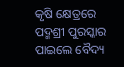କୃଷି କ୍ଷେତ୍ରରେ ପଦ୍ମଶ୍ରୀ ପୁରସ୍କାର ପାଇଲେ ବୈଦ୍ୟ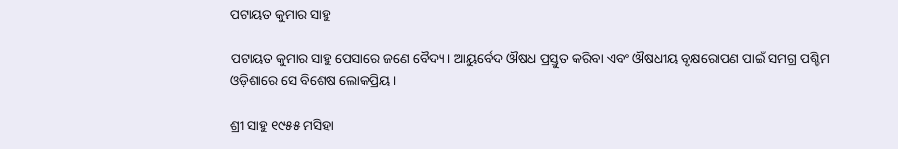ପଟାୟତ କୁମାର ସାହୁ

ପଟାୟତ କୁମାର ସାହୁ ପେସାରେ ଜଣେ ବୈଦ୍ୟ। ଆୟୁର୍ବେଦ ଔଷଧ ପ୍ରସ୍ତୁତ କରିବା ଏବଂ ଔଷଧୀୟ ବୃକ୍ଷରୋପଣ ପାଇଁ ସମଗ୍ର ପଶ୍ଚିମ ଓଡ଼ିଶାରେ ସେ ବିଶେଷ ଲୋକପ୍ରିୟ।

ଶ୍ରୀ ସାହୁ ୧୯୫୫ ମସିହା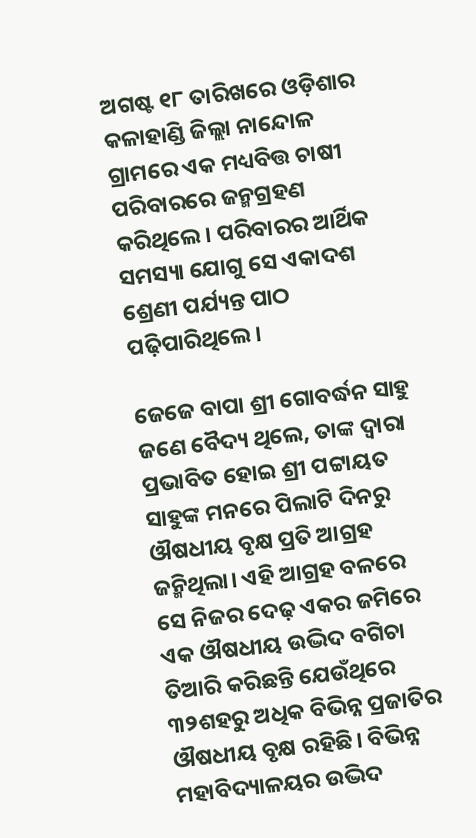ଅଗଷ୍ଟ ୧୮ ତାରିଖରେ ଓଡ଼ିଶାର କଳାହାଣ୍ଡି ଜିଲ୍ଲା ନାନ୍ଦୋଳ ଗ୍ରାମରେ ଏକ ମଧ୍ୟବିତ୍ତ ଚାଷୀ ପରିବାରରେ ଜନ୍ମଗ୍ରହଣ କରିଥିଲେ। ପରିବାରର ଆର୍ଥିକ ସମସ୍ୟା ଯୋଗୁ ସେ ଏକାଦଶ ଶ୍ରେଣୀ ପର୍ଯ୍ୟନ୍ତ ପାଠ ପଢ଼ିପାରିଥିଲେ।

ଜେଜେ ବାପା ଶ୍ରୀ ଗୋବର୍ଦ୍ଧନ ସାହୁ ଜଣେ ବୈଦ୍ୟ ଥିଲେ, ତାଙ୍କ ଦ୍ୱାରା ପ୍ରଭାବିତ ହୋଇ ଶ୍ରୀ ପଟ୍ଟାୟତ ସାହୁଙ୍କ ମନରେ ପିଲାଟି ଦିନରୁ ଔଷଧୀୟ ବୃକ୍ଷ ପ୍ରତି ଆଗ୍ରହ ଜନ୍ମିଥିଲା। ଏହି ଆଗ୍ରହ ବଳରେ ସେ ନିଜର ଦେଢ଼ ଏକର ଜମିରେ ଏକ ଔଷଧୀୟ ଉଦ୍ଭିଦ ବଗିଚା ତିଆରି କରିଛନ୍ତି ଯେଉଁଥିରେ ୩୨ଶହରୁ ଅଧିକ ବିଭିନ୍ନ ପ୍ରଜାତିର ଔଷଧୀୟ ବୃକ୍ଷ ରହିଛି। ବିଭିନ୍ନ ମହାବିଦ୍ୟାଳୟର ଉଦ୍ଭିଦ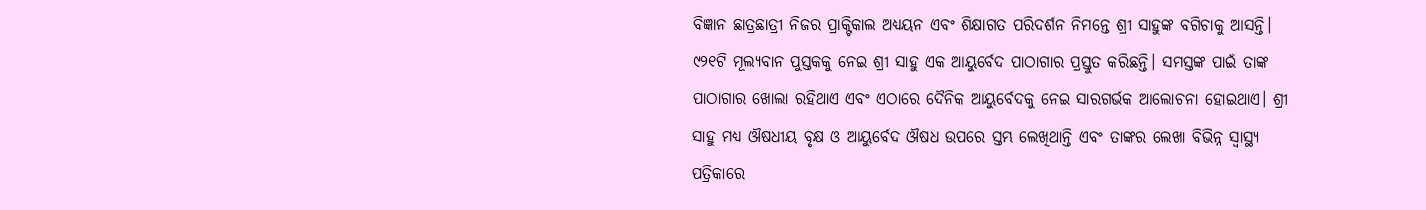ବିଜ୍ଞାନ ଛାତ୍ରଛାତ୍ରୀ ନିଜର ପ୍ରାକ୍ଟିକାଲ ଅଧ୍ୟୟନ ଏବଂ ଶିକ୍ଷାଗତ ପରିଦର୍ଶନ ନିମନ୍ତେ ଶ୍ରୀ ସାହୁଙ୍କ ବଗିଚାକୁ ଆସନ୍ତି। ୯୨୧ଟି ମୂଲ୍ୟବାନ ପୁସ୍ତକକୁ ନେଇ ଶ୍ରୀ ସାହୁ ଏକ ଆୟୁର୍ବେଦ ପାଠାଗାର ପ୍ରସ୍ତୁତ କରିଛନ୍ତି। ସମସ୍ତଙ୍କ ପାଇଁ ତାଙ୍କ ପାଠାଗାର ଖୋଲା ରହିଥାଏ ଏବଂ ଏଠାରେ ଦୈନିକ ଆୟୁର୍ବେଦକୁ ନେଇ ସାରଗର୍ଭକ ଆଲୋଚନା ହୋଇଥାଏ। ଶ୍ରୀ ସାହୁ ମଧ୍ୟ ଔଷଧୀୟ ବୃକ୍ଷ ଓ ଆୟୁର୍ବେଦ ଔଷଧ ଉପରେ ସ୍ତମ୍ଭ ଲେଖିଥାନ୍ତି ଏବଂ ତାଙ୍କର ଲେଖା ବିଭିନ୍ନ ସ୍ୱାସ୍ଥ୍ୟ ପତ୍ରିକାରେ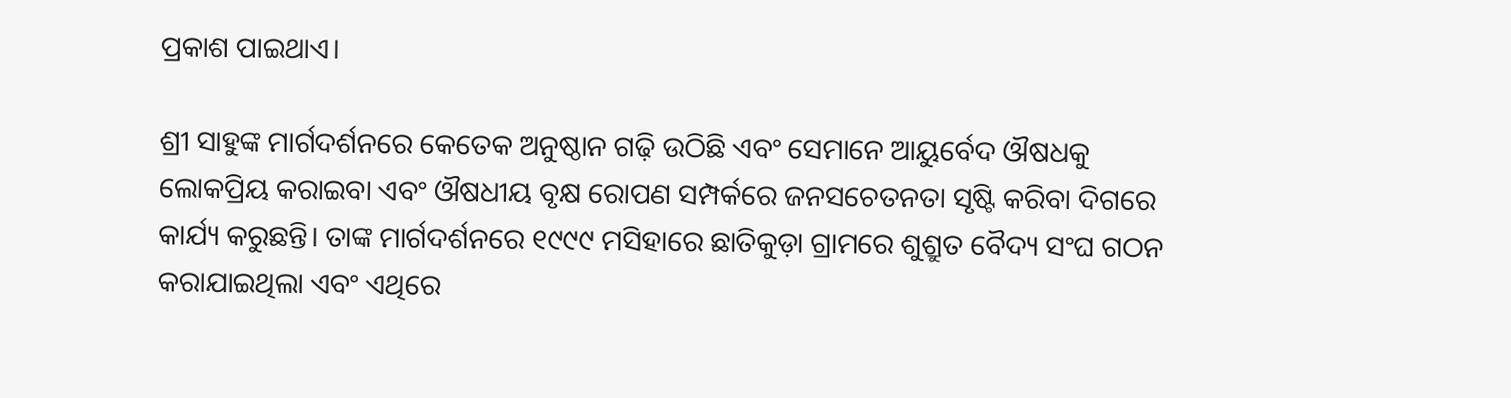ପ୍ରକାଶ ପାଇଥାଏ।

ଶ୍ରୀ ସାହୁଙ୍କ ମାର୍ଗଦର୍ଶନରେ କେତେକ ଅନୁଷ୍ଠାନ ଗଢ଼ି ଉଠିଛି ଏବଂ ସେମାନେ ଆୟୁର୍ବେଦ ଔଷଧକୁ ଲୋକପ୍ରିୟ କରାଇବା ଏବଂ ଔଷଧୀୟ ବୃକ୍ଷ ରୋପଣ ସମ୍ପର୍କରେ ଜନସଚେତନତା ସୃଷ୍ଟି କରିବା ଦିଗରେ କାର୍ଯ୍ୟ କରୁଛନ୍ତି। ତାଙ୍କ ମାର୍ଗଦର୍ଶନରେ ୧୯୯୯ ମସିହାରେ ଛାତିକୁଡ଼ା ଗ୍ରାମରେ ଶୁଶ୍ରୁତ ବୈଦ୍ୟ ସଂଘ ଗଠନ କରାଯାଇଥିଲା ଏବଂ ଏଥିରେ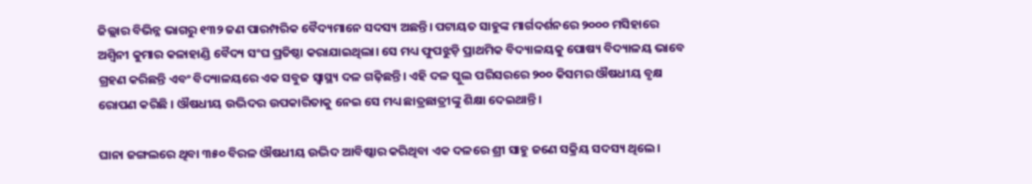ଜିଲ୍ଲାର ବିଭିନ୍ନ ଭାଗରୁ ୧୩୨ ଜଣ ପାରମ୍ପରିକ ବୈଦ୍ୟମାନେ ସଦସ୍ୟ ଅଛନ୍ତି। ପଟାୟତ ସାହୁଙ୍କ ମାର୍ଗଦର୍ଶନରେ ୨୦୦୦ ମସିହାରେ ଅଶ୍ୱିନୀ କୁମାର କଳାହାଣ୍ଡି ବୈଦ୍ୟ ସଂଘ ପ୍ରତିଷ୍ଠା କରାଯାଇଥିଲା। ସେ ମଧ୍ୟ ଫୁପଝୁଡ଼ି ପ୍ରାଥମିକ ବିଦ୍ୟାଳୟକୁ ପୋଷ୍ୟ ବିଦ୍ୟାଳୟ ଭାବେ ଗ୍ରହଣ କରିଛନ୍ତି ଏବଂ ବିଦ୍ୟାଳୟରେ ଏକ ସବୁଜ ସ୍ୱାସ୍ଥ୍ୟ ଦଳ ଗଢ଼ିଛନ୍ତି। ଏହି ଦଳ ସ୍କୁଲ ପରିସରରେ ୨୦୦ କିସମର ଔଷଧୀୟ ବୃକ୍ଷ ରୋପଣ କରିଛି । ଔଷଧୀୟ ଉଦ୍ଭିଦର ଉପକାରିତାକୁ ନେଇ ସେ ମଧ୍ୟ ଛାତ୍ରଛାତ୍ରୀଙ୍କୁ ଶିକ୍ଷା ଦେଇଥାନ୍ତି।

ଘାନା ଜଙ୍ଗଲରେ ଥିବା ୩୫୦ ବିରଳ ଔଷଧୀୟ ଉଦ୍ଭିଦ ଆବିଷ୍କାର କରିଥିବା ଏକ ଦଳରେ ଶ୍ରୀ ସାହୁ ଜଣେ ସକ୍ରିୟ ସଦସ୍ୟ ଥିଲେ।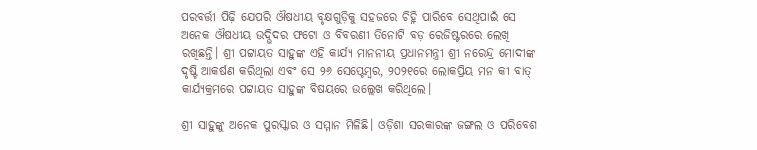ପରବର୍ତ୍ତୀ ପିଢ଼ି ଯେପରି ଔଷଧୀୟ ବୃକ୍ଷଗୁଡ଼ିକୁ ସହଜରେ ଚିହ୍ନି ପାରିବେ ସେଥିପାଇଁ ସେ ଅନେକ ଔଷଧୀୟ ଉଦ୍ଭିଦର ଫଟୋ ଓ ବିବରଣୀ ତିନୋଟି ବଡ଼ ରେଜିଷ୍ଟରରେ ଲେଖି ରଖିଛନ୍ତି। ଶ୍ରୀ ପଟ୍ଟାୟତ ସାହୁଙ୍କ ଏହି କାର୍ଯ୍ୟ ମାନନୀୟ ପ୍ରଧାନମନ୍ତ୍ରୀ ଶ୍ରୀ ନରେନ୍ଦ୍ର ମୋଦୀଙ୍କ ଦୃଷ୍ଟି ଆକର୍ଷଣ କରିଥିଲା ଏବଂ ସେ ୨୬ ସେପ୍ଟେମ୍ବର, ୨୦୨୧ରେ ଲୋକପ୍ରିୟ ମନ କୀ ବାତ୍‌ କାର୍ଯ୍ୟକ୍ରମରେ ପଟ୍ଟାୟତ ସାହୁଙ୍କ ବିଷୟରେ ଉଲ୍ଲେଖ କରିଥିଲେ।

ଶ୍ରୀ ସାହୁଙ୍କୁ ଅନେକ ପୁରସ୍କାର ଓ ସମ୍ମାନ ମିଳିଛି। ଓଡ଼ିଶା ସରକାରଙ୍କ ଜଙ୍ଗଲ ଓ ପରିବେଶ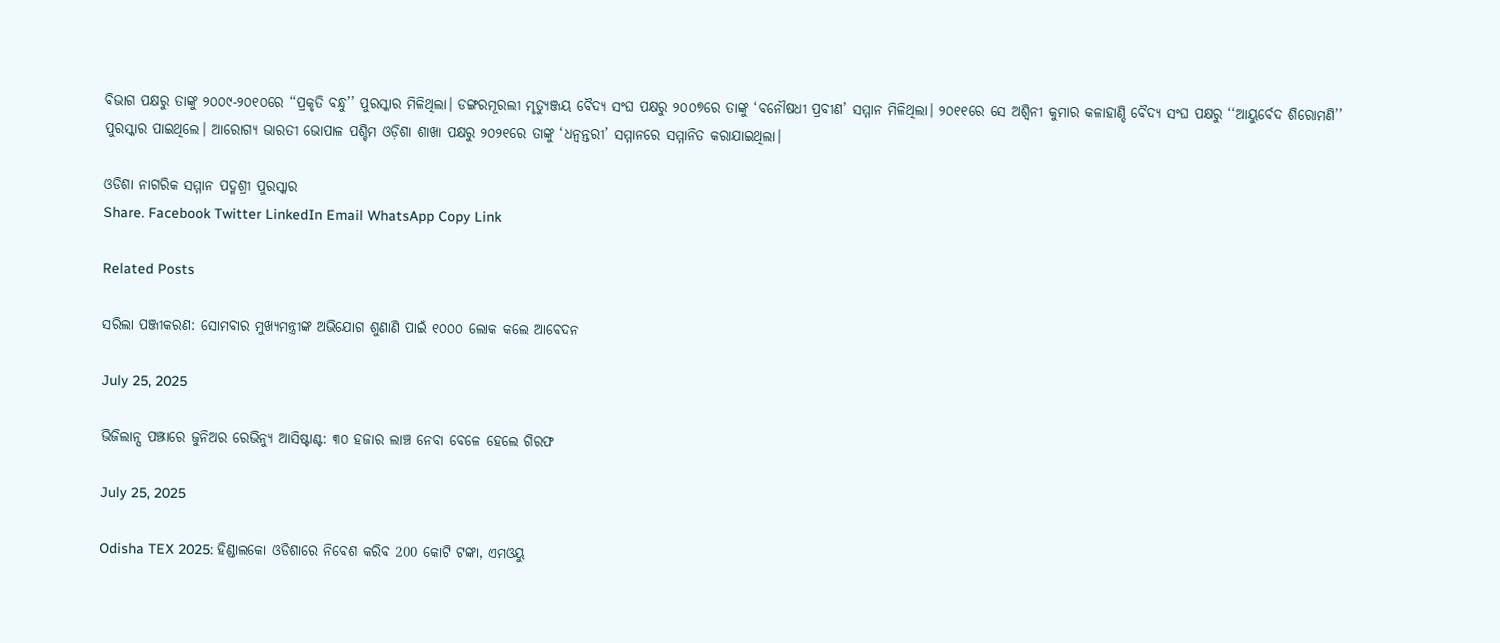ବିଭାଗ ପକ୍ଷରୁ ତାଙ୍କୁ ୨୦୦୯-୨୦୧୦ରେ ‘‘ପ୍ରକୃତି ବନ୍ଧୁ’’ ପୁରସ୍କାର ମିଳିଥିଲା। ଡଙ୍ଗରମୂରଲୀ ମୃତ୍ୟୁଞ୍ଜୟ ବୈଦ୍ୟ ସଂଘ ପକ୍ଷରୁ ୨୦୦୭ରେ ତାଙ୍କୁ ‘ବନୌଷଧୀ ପ୍ରବୀଣ’ ସମ୍ମାନ ମିଳିଥିଲା। ୨୦୧୧ରେ ସେ ଅଶ୍ୱିନୀ କୁମାର କଳାହାଣ୍ଡି ବୈଦ୍ୟ ସଂଘ ପକ୍ଷରୁ ‘‘ଆୟୁର୍ବେଦ ଶିରୋମଣି’’ ପୁରସ୍କାର ପାଇଥିଲେ। ଆରୋଗ୍ୟ ଭାରତୀ ଭୋପାଳ ପଶ୍ଚିମ ଓଡ଼ିଶା ଶାଖା ପକ୍ଷରୁ ୨୦୨୧ରେ ତାଙ୍କୁ ‘ଧନ୍ୱନ୍ତରୀ’ ସମ୍ମାନରେ ସମ୍ମାନିତ କରାଯାଇଥିଲା।

ଓଡିଶା ନାଗରିକ ସମ୍ମାନ ପଦ୍ମଶ୍ରୀ ପୁରସ୍କାର
Share. Facebook Twitter LinkedIn Email WhatsApp Copy Link

Related Posts

ସରିଲା ପଞ୍ଜୀକରଣ: ସୋମବାର ମୁଖ୍ୟମନ୍ତ୍ରୀଙ୍କ ଅଭିଯୋଗ ଶୁଣାଣି ପାଇଁ ୧୦୦୦ ଲୋକ କଲେ ଆବେଦନ

July 25, 2025

ଭିଜିଲାନ୍ସ ପଞ୍ଝାରେ ଜୁନିଅର ରେଭିନ୍ୟୁ ଆସିଷ୍ଟାଣ୍ଟ: ୩୦ ହଜାର ଲାଞ୍ଚ ନେବା ବେଳେ ହେଲେ ଗିରଫ

July 25, 2025

Odisha TEX 2025: ହିଣ୍ଡାଲକୋ ଓଡିଶାରେ ନିବେଶ କରିବ 200 କୋଟି ଟଙ୍କା, ଏମଓୟୁ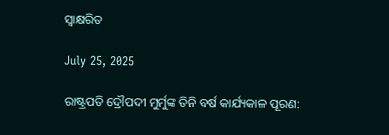ସ୍ଵାକ୍ଷରିତ

July 25, 2025

ରାଷ୍ଟ୍ରପତି ଦ୍ରୌପଦୀ ମୁର୍ମୁଙ୍କ ତିନି ବର୍ଷ କାର୍ଯ୍ୟକାଳ ପୂରଣ: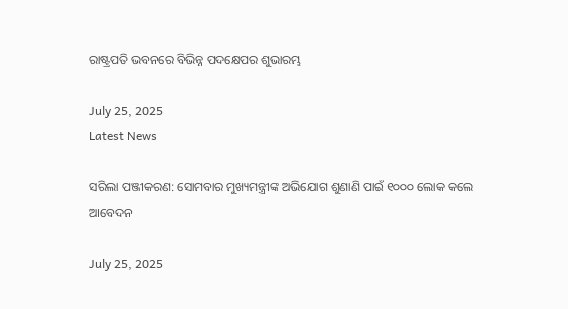ରାଷ୍ଟ୍ରପତି ଭବନରେ ବିଭିନ୍ନ ପଦକ୍ଷେପର ଶୁଭାରମ୍ଭ

July 25, 2025
Latest News

ସରିଲା ପଞ୍ଜୀକରଣ: ସୋମବାର ମୁଖ୍ୟମନ୍ତ୍ରୀଙ୍କ ଅଭିଯୋଗ ଶୁଣାଣି ପାଇଁ ୧୦୦୦ ଲୋକ କଲେ ଆବେଦନ

July 25, 2025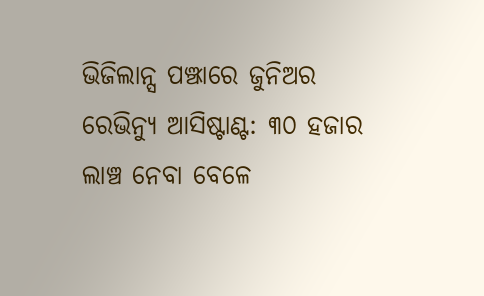ଭିଜିଲାନ୍ସ ପଞ୍ଝାରେ ଜୁନିଅର ରେଭିନ୍ୟୁ ଆସିଷ୍ଟାଣ୍ଟ: ୩୦ ହଜାର ଲାଞ୍ଚ ନେବା ବେଳେ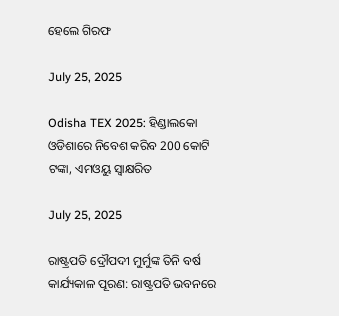ହେଲେ ଗିରଫ

July 25, 2025

Odisha TEX 2025: ହିଣ୍ଡାଲକୋ ଓଡିଶାରେ ନିବେଶ କରିବ 200 କୋଟି ଟଙ୍କା, ଏମଓୟୁ ସ୍ଵାକ୍ଷରିତ

July 25, 2025

ରାଷ୍ଟ୍ରପତି ଦ୍ରୌପଦୀ ମୁର୍ମୁଙ୍କ ତିନି ବର୍ଷ କାର୍ଯ୍ୟକାଳ ପୂରଣ: ରାଷ୍ଟ୍ରପତି ଭବନରେ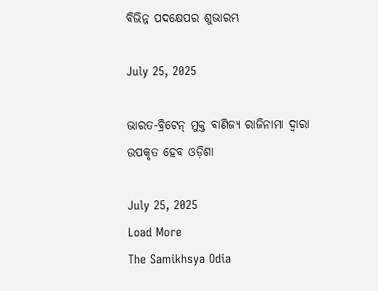ବିଭିନ୍ନ ପଦକ୍ଷେପର ଶୁଭାରମ୍ଭ

July 25, 2025

ଭାରତ-ବ୍ରିଟେନ୍‌ ମୁକ୍ତ ବାଣିଜ୍ୟ ରାଜିନାମା ଦ୍ୱାରା ଉପକୃତ ହେବ ଓଡ଼ିଶା

July 25, 2025
Load More
The Samikhsya Odia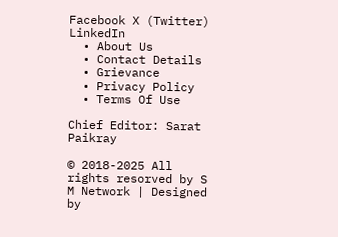Facebook X (Twitter) LinkedIn
  • About Us
  • Contact Details
  • Grievance
  • Privacy Policy
  • Terms Of Use

Chief Editor: Sarat Paikray

© 2018-2025 All rights resorved by S M Network | Designed by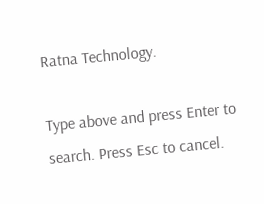Ratna Technology.

Type above and press Enter to search. Press Esc to cancel.